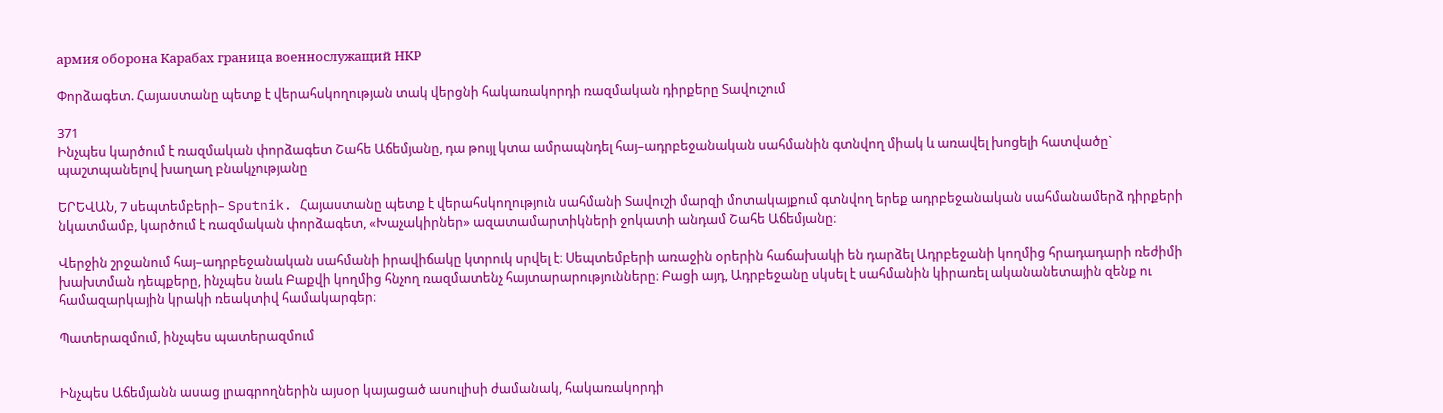армия оборона Карабах граница военнослужащий НКР

Փորձագետ. Հայաստանը պետք է վերահսկողության տակ վերցնի հակառակորդի ռազմական դիրքերը Տավուշում

371
Ինչպես կարծում է ռազմական փորձագետ Շահե Աճեմյանը, դա թույլ կտա ամրապնդել հայ–ադրբեջանական սահմանին գտնվող միակ և առավել խոցելի հատվածը` պաշտպանելով խաղաղ բնակչությանը

ԵՐԵՎԱՆ, 7 սեպտեմբերի– Sputnik. Հայաստանը պետք է վերահսկողություն սահմանի Տավուշի մարզի մոտակայքում գտնվող երեք ադրբեջանական սահմանամերձ դիրքերի նկատմամբ, կարծում է ռազմական փորձագետ, «Խաչակիրներ» ազատամարտիկների ջոկատի անդամ Շահե Աճեմյանը։

Վերջին շրջանում հայ–ադրբեջանական սահմանի իրավիճակը կտրուկ սրվել է։ Սեպտեմբերի առաջին օրերին հաճախակի են դարձել Ադրբեջանի կողմից հրադադարի ռեժիմի խախտման դեպքերը, ինչպես նաև Բաքվի կողմից հնչող ռազմատենչ հայտարարությունները։ Բացի այդ, Ադրբեջանը սկսել է սահմանին կիրառել ականանետային զենք ու համազարկային կրակի ռեակտիվ համակարգեր։

Պատերազմում, ինչպես պատերազմում


Ինչպես Աճեմյանն ասաց լրագրողներին այսօր կայացած ասուլիսի ժամանակ, հակառակորդի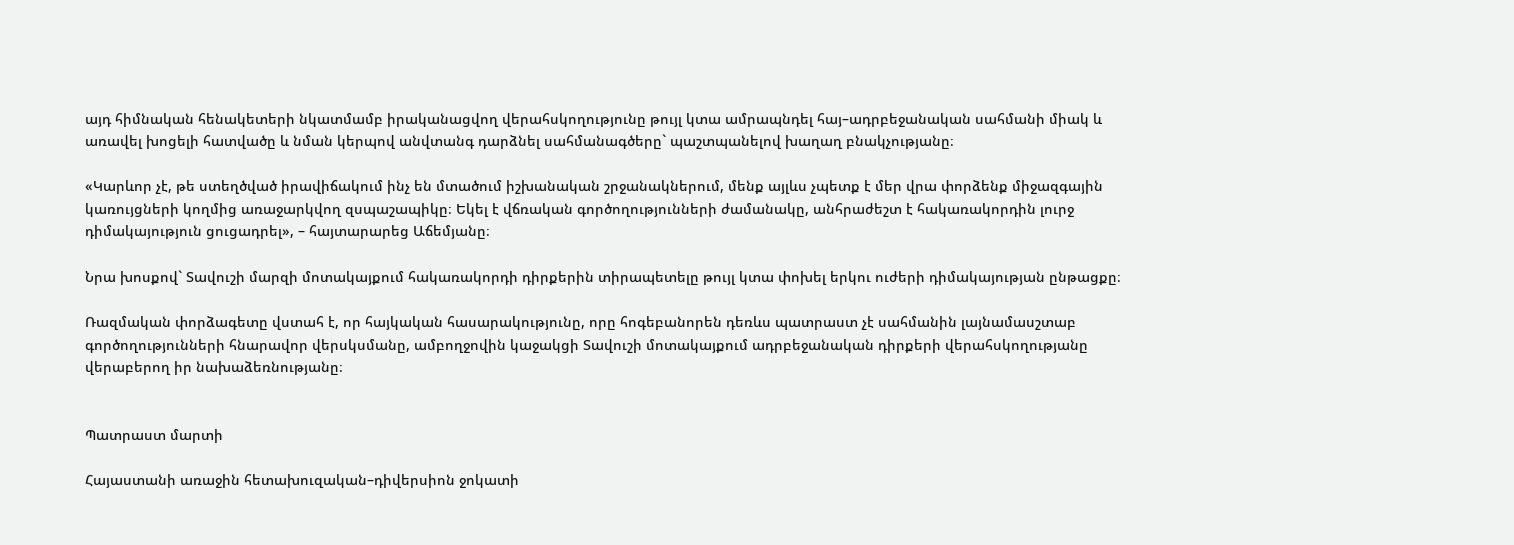այդ հիմնական հենակետերի նկատմամբ իրականացվող վերահսկողությունը թույլ կտա ամրապնդել հայ–ադրբեջանական սահմանի միակ և առավել խոցելի հատվածը և նման կերպով անվտանգ դարձնել սահմանագծերը` պաշտպանելով խաղաղ բնակչությանը։

«Կարևոր չէ, թե ստեղծված իրավիճակում ինչ են մտածում իշխանական շրջանակներում, մենք այլևս չպետք է մեր վրա փորձենք միջազգային կառույցների կողմից առաջարկվող զսպաշապիկը։ Եկել է վճռական գործողությունների ժամանակը, անհրաժեշտ է հակառակորդին լուրջ դիմակայություն ցուցադրել», – հայտարարեց Աճեմյանը։

Նրա խոսքով` Տավուշի մարզի մոտակայքում հակառակորդի դիրքերին տիրապետելը թույլ կտա փոխել երկու ուժերի դիմակայության ընթացքը։

Ռազմական փորձագետը վստահ է, որ հայկական հասարակությունը, որը հոգեբանորեն դեռևս պատրաստ չէ սահմանին լայնամասշտաբ գործողությունների հնարավոր վերսկսմանը, ամբողջովին կաջակցի Տավուշի մոտակայքում ադրբեջանական դիրքերի վերահսկողությանը վերաբերող իր նախաձեռնությանը։


Պատրաստ մարտի

Հայաստանի առաջին հետախուզական–դիվերսիոն ջոկատի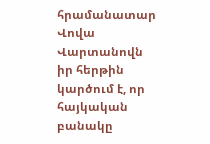հրամանատար Վովա Վարտանովն իր հերթին կարծում է, որ հայկական բանակը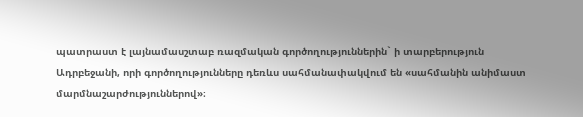պատրաստ է լայնամասշտաբ ռազմական գործողություններին` ի տարբերություն Ադրբեջանի, որի գործողությունները դեռևս սահմանափակվում են «սահմանին անիմաստ մարմնաշարժություններով»։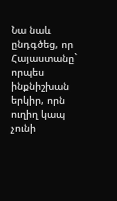Նա նաև ընդգծեց, որ Հայաստանը` որպես ինքնիշխան երկիր, որն ուղիղ կապ չունի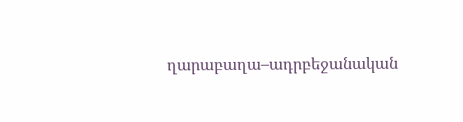ղարաբաղա–ադրբեջանական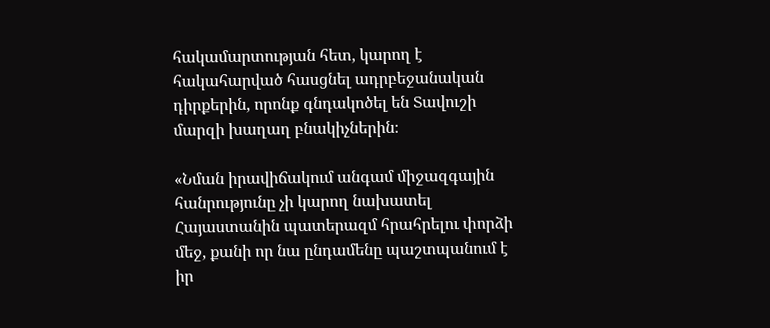հակամարտության հետ, կարող է հակահարված հասցնել ադրբեջանական դիրքերին, որոնք գնդակոծել են Տավուշի մարզի խաղաղ բնակիչներին։

«Նման իրավիճակում անգամ միջազգային հանրությունը չի կարող նախատել Հայաստանին պատերազմ հրահրելու փորձի մեջ, քանի որ նա ընդամենը պաշտպանում է իր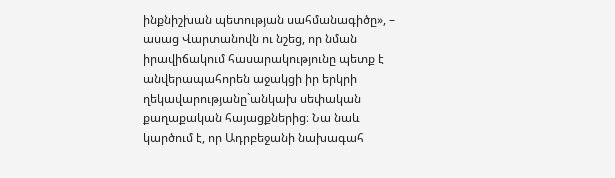ինքնիշխան պետության սահմանագիծը», – ասաց Վարտանովն ու նշեց, որ նման իրավիճակում հասարակությունը պետք է անվերապահորեն աջակցի իր երկրի ղեկավարությանը`անկախ սեփական քաղաքական հայացքներից։ Նա նաև կարծում է, որ Ադրբեջանի նախագահ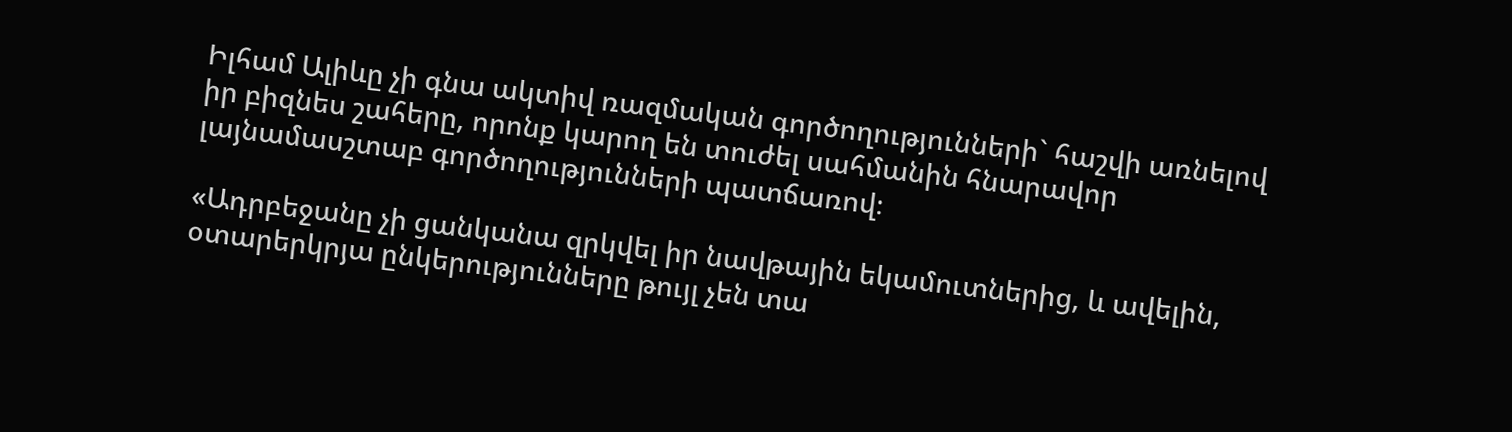Իլհամ Ալիևը չի գնա ակտիվ ռազմական գործողությունների` հաշվի առնելով իր բիզնես շահերը, որոնք կարող են տուժել սահմանին հնարավոր լայնամասշտաբ գործողությունների պատճառով։

«Ադրբեջանը չի ցանկանա զրկվել իր նավթային եկամուտներից, և ավելին, օտարերկրյա ընկերությունները թույլ չեն տա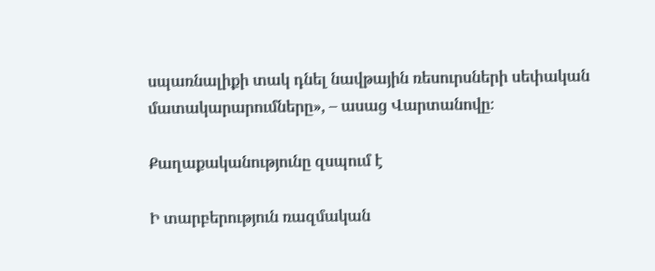սպառնալիքի տակ դնել նավթային ռեսուրսների սեփական մատակարարումները», – ասաց Վարտանովը։

Քաղաքականությունը զսպում է

Ի տարբերություն ռազմական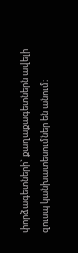փորձագետների` քաղաքագետներն ավելի զուսպ կանխատեսումներ են անում։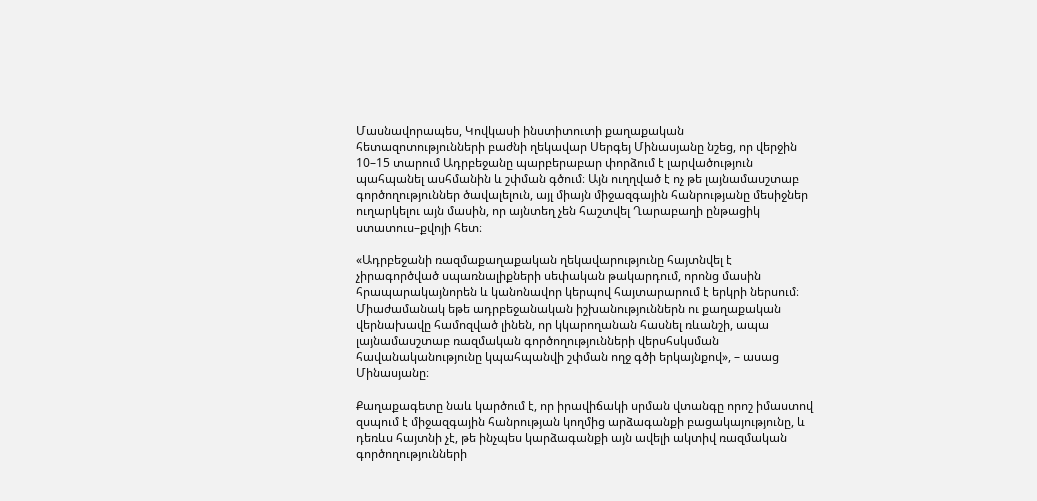Մասնավորապես, Կովկասի ինստիտուտի քաղաքական հետազոտությունների բաժնի ղեկավար Սերգեյ Մինասյանը նշեց, որ վերջին 10–15 տարում Ադրբեջանը պարբերաբար փորձում է լարվածություն պահպանել ասհմանին և շփման գծում։ Այն ուղղված է ոչ թե լայնամասշտաբ գործողություններ ծավալելուն, այլ միայն միջազգային հանրությանը մեսիջներ ուղարկելու այն մասին, որ այնտեղ չեն հաշտվել Ղարաբաղի ընթացիկ ստատուս–քվոյի հետ։

«Ադրբեջանի ռազմաքաղաքական ղեկավարությունը հայտնվել է չիրագործված սպառնալիքների սեփական թակարդում, որոնց մասին հրապարակայնորեն և կանոնավոր կերպով հայտարարում է երկրի ներսում։ Միաժամանակ եթե ադրբեջանական իշխանություններն ու քաղաքական վերնախավը համոզված լինեն, որ կկարողանան հասնել ռևանշի, ապա լայնամասշտաբ ռազմական գործողությունների վերսհսկսման հավանականությունը կպահպանվի շփման ողջ գծի երկայնքով», – ասաց Մինասյանը։

Քաղաքագետը նաև կարծում է, որ իրավիճակի սրման վտանգը որոշ իմաստով զսպում է միջազգային հանրության կողմից արձագանքի բացակայությունը, և դեռևս հայտնի չէ, թե ինչպես կարձագանքի այն ավելի ակտիվ ռազմական գործողությունների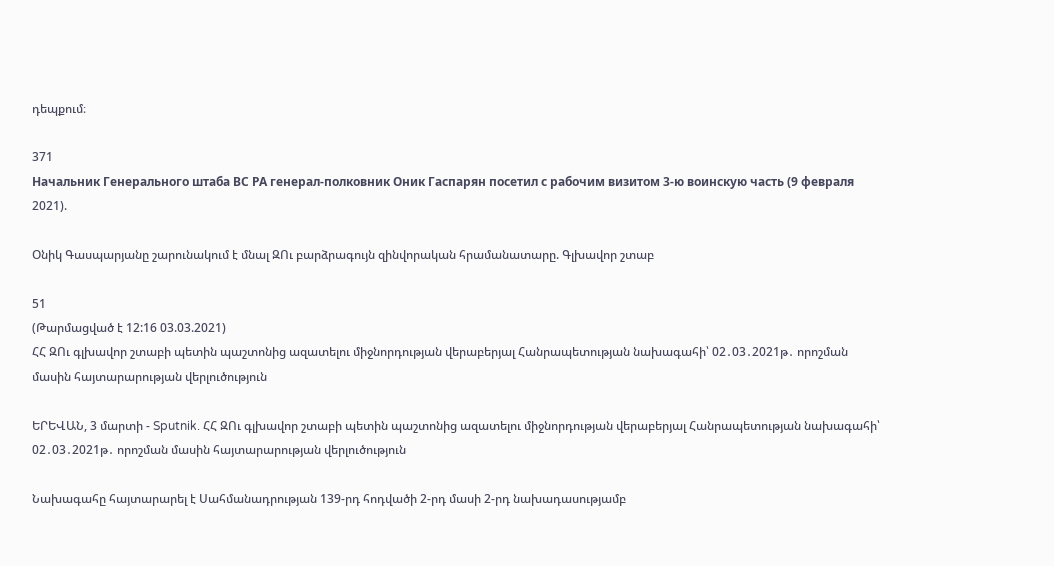դեպքում։

371
Начальник Генерального штаба ВС РА генерал-полковник Оник Гаспарян посетил с рабочим визитом 3-ю воинскую часть (9 февраля 2021).

Օնիկ Գասպարյանը շարունակում է մնալ ԶՈւ բարձրագույն զինվորական հրամանատարը. Գլխավոր շտաբ

51
(Թարմացված է 12:16 03.03.2021)
ՀՀ ԶՈւ գլխավոր շտաբի պետին պաշտոնից ազատելու միջնորդության վերաբերյալ Հանրապետության նախագահի՝ 02․03․2021թ․ որոշման մասին հայտարարության վերլուծություն

ԵՐԵՎԱՆ, 3 մարտի - Sputnik. ՀՀ ԶՈւ գլխավոր շտաբի պետին պաշտոնից ազատելու միջնորդության վերաբերյալ Հանրապետության նախագահի՝ 02․03․2021թ․ որոշման մասին հայտարարության վերլուծություն

Նախագահը հայտարարել է Սահմանադրության 139-րդ հոդվածի 2-րդ մասի 2-րդ նախադասությամբ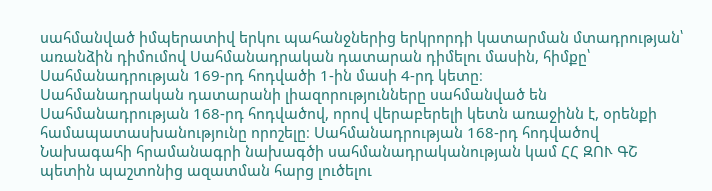սահմանված իմպերատիվ երկու պահանջներից երկրորդի կատարման մտադրության՝ առանձին դիմումով Սահմանադրական դատարան դիմելու մասին, հիմքը՝ Սահմանադրության 169-րդ հոդվածի 1-ին մասի 4-րդ կետը։
Սահմանադրական դատարանի լիազորությունները սահմանված են Սահմանադրության 168-րդ հոդվածով, որով վերաբերելի կետն առաջինն է, օրենքի համապատասխանությունը որոշելը։ Սահմանադրության 168-րդ հոդվածով Նախագահի հրամանագրի նախագծի սահմանադրականության կամ ՀՀ ԶՈՒ ԳՇ պետին պաշտոնից ազատման հարց լուծելու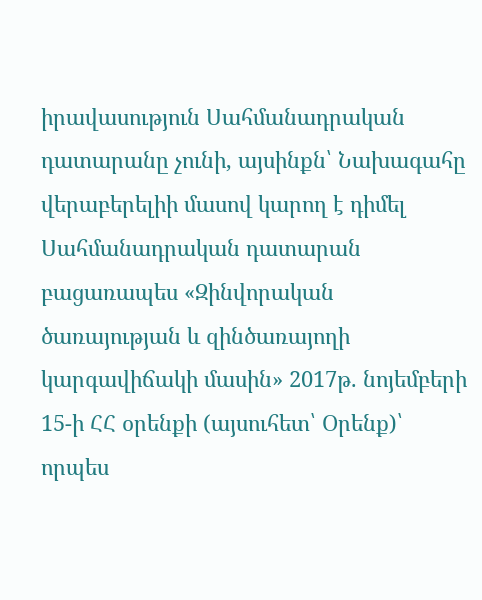իրավասություն Սահմանադրական դատարանը չունի, այսինքն՝ Նախագահը վերաբերելիի մասով կարող է դիմել Սահմանադրական դատարան բացառապես «Զինվորական ծառայության և զինծառայողի կարգավիճակի մասին» 2017թ. նոյեմբերի 15-ի ՀՀ օրենքի (այսուհետ՝ Օրենք)՝ որպես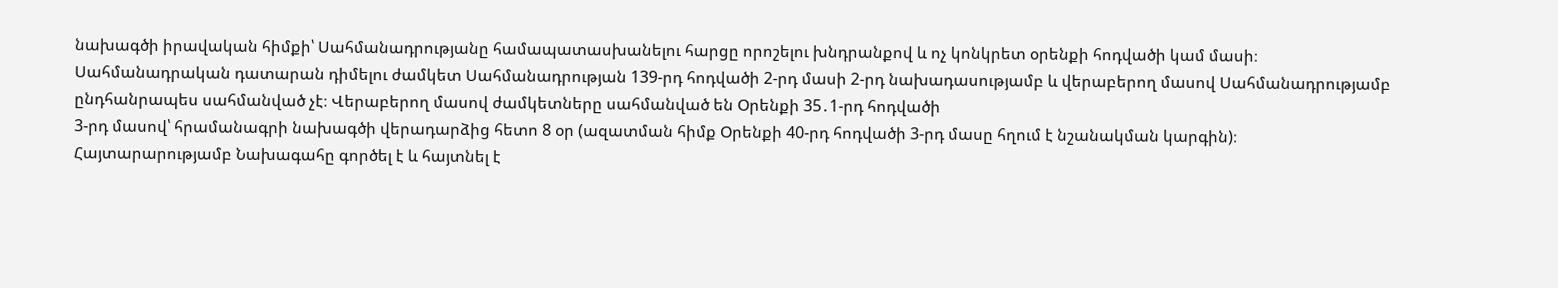նախագծի իրավական հիմքի՝ Սահմանադրությանը համապատասխանելու հարցը որոշելու խնդրանքով և ոչ կոնկրետ օրենքի հոդվածի կամ մասի։
Սահմանադրական դատարան դիմելու ժամկետ Սահմանադրության 139-րդ հոդվածի 2-րդ մասի 2-րդ նախադասությամբ և վերաբերող մասով Սահմանադրությամբ ընդհանրապես սահմանված չէ։ Վերաբերող մասով ժամկետները սահմանված են Օրենքի 35․1-րդ հոդվածի
3-րդ մասով՝ հրամանագրի նախագծի վերադարձից հետո 8 օր (ազատման հիմք Օրենքի 40-րդ հոդվածի 3-րդ մասը հղում է նշանակման կարգին)։
Հայտարարությամբ Նախագահը գործել է և հայտնել է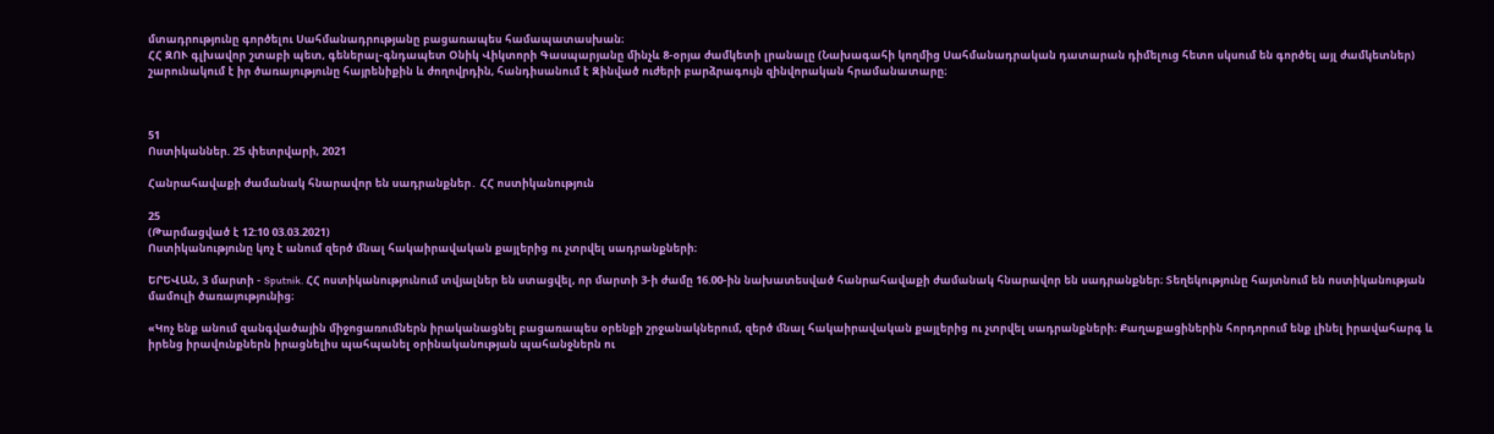մտադրությունը գործելու Սահմանադրությանը բացառապես համապատասխան։
ՀՀ ԶՈՒ գլխավոր շտաբի պետ, գեներալ-գնդապետ Օնիկ Վիկտորի Գասպարյանը մինչև 8-օրյա ժամկետի լրանալը (Նախագահի կողմից Սահմանադրական դատարան դիմելուց հետո սկսում են գործել այլ ժամկետներ) շարունակում է իր ծառայությունը հայրենիքին և ժողովրդին, հանդիսանում է Զինված ուժերի բարձրագույն զինվորական հրամանատարը։



51
Ոստիկաններ. 25 փետրվարի, 2021

Հանրահավաքի ժամանակ հնարավոր են սադրանքներ․ ՀՀ ոստիկանություն

25
(Թարմացված է 12:10 03.03.2021)
Ոստիկանությունը կոչ է անում զերծ մնալ հակաիրավական քայլերից ու չտրվել սադրանքների։

ԵՐԵՎԱՆ, 3 մարտի - Sputnik. ՀՀ ոստիկանությունում տվյալներ են ստացվել, որ մարտի 3-ի ժամը 16.00-ին նախատեսված հանրահավաքի ժամանակ հնարավոր են սադրանքներ։ Տեղեկությունը հայտնում են ոստիկանության մամուլի ծառայությունից։

«Կոչ ենք անում զանգվածային միջոցառումներն իրականացնել բացառապես օրենքի շրջանակներում, զերծ մնալ հակաիրավական քայլերից ու չտրվել սադրանքների։ Քաղաքացիներին հորդորում ենք լինել իրավահարգ և իրենց իրավունքներն իրացնելիս պահպանել օրինականության պահանջներն ու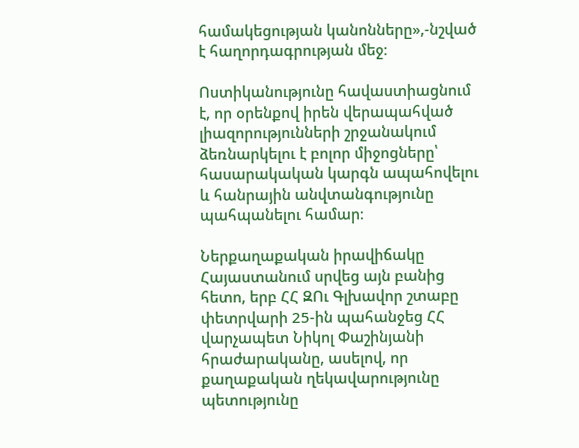համակեցության կանոնները»,-նշված է հաղորդագրության մեջ։

Ոստիկանությունը հավաստիացնում է, որ օրենքով իրեն վերապահված լիազորությունների շրջանակում ձեռնարկելու է բոլոր միջոցները՝ հասարակական կարգն ապահովելու և հանրային անվտանգությունը պահպանելու համար։

Ներքաղաքական իրավիճակը Հայաստանում սրվեց այն բանից հետո, երբ ՀՀ ԶՈւ Գլխավոր շտաբը փետրվարի 25-ին պահանջեց ՀՀ վարչապետ Նիկոլ Փաշինյանի հրաժարականը, ասելով, որ քաղաքական ղեկավարությունը պետությունը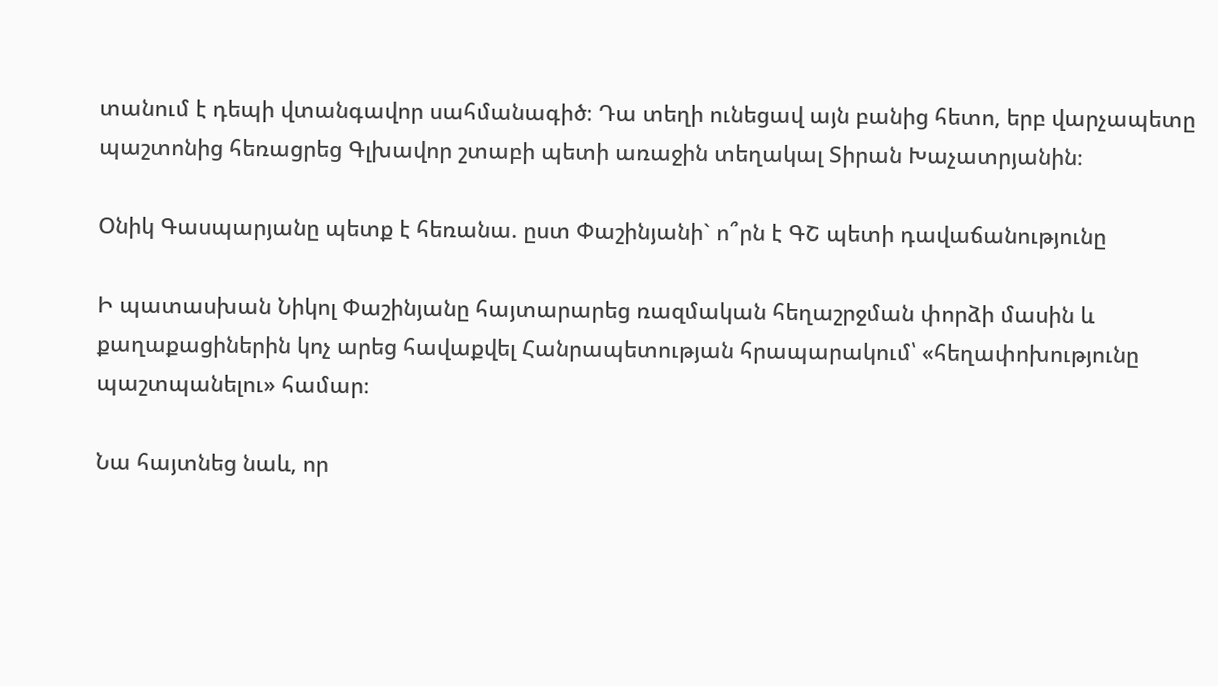տանում է դեպի վտանգավոր սահմանագիծ։ Դա տեղի ունեցավ այն բանից հետո, երբ վարչապետը պաշտոնից հեռացրեց Գլխավոր շտաբի պետի առաջին տեղակալ Տիրան Խաչատրյանին։

Օնիկ Գասպարյանը պետք է հեռանա. ըստ Փաշինյանի` ո՞րն է ԳՇ պետի դավաճանությունը

Ի պատասխան Նիկոլ Փաշինյանը հայտարարեց ռազմական հեղաշրջման փորձի մասին և քաղաքացիներին կոչ արեց հավաքվել Հանրապետության հրապարակում՝ «հեղափոխությունը պաշտպանելու» համար։

Նա հայտնեց նաև, որ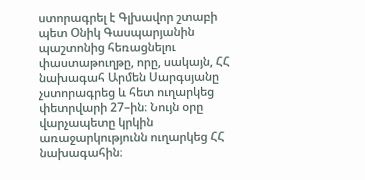ստորագրել է Գլխավոր շտաբի պետ Օնիկ Գասպարյանին պաշտոնից հեռացնելու փաստաթուղթը, որը, սակայն, ՀՀ նախագահ Արմեն Սարգսյանը չստորագրեց և հետ ուղարկեց փետրվարի 27–ին։ Նույն օրը վարչապետը կրկին առաջարկությունն ուղարկեց ՀՀ նախագահին։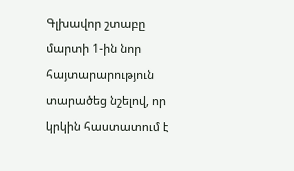Գլխավոր շտաբը մարտի 1-ին նոր հայտարարություն տարածեց նշելով, որ կրկին հաստատում է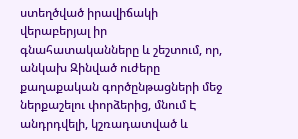ստեղծված իրավիճակի վերաբերյալ իր գնահատականները և շեշտում, որ, անկախ Զինված ուժերը քաղաքական գործընթացների մեջ ներքաշելու փորձերից, մնում Է անդրդվելի, կշռադատված և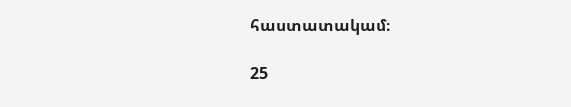հաստատակամ։

25